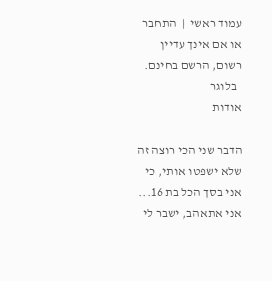עמוד ראשי  |  התחבר או אם אינך עדיין רשום, הרשם בחינם.
  בלוגר
אודות

הדבר שני הכי רוצה זה שלא ישפטו אותי, כי אני בסך הכל בת 16... אני אתאהב, ישבר לי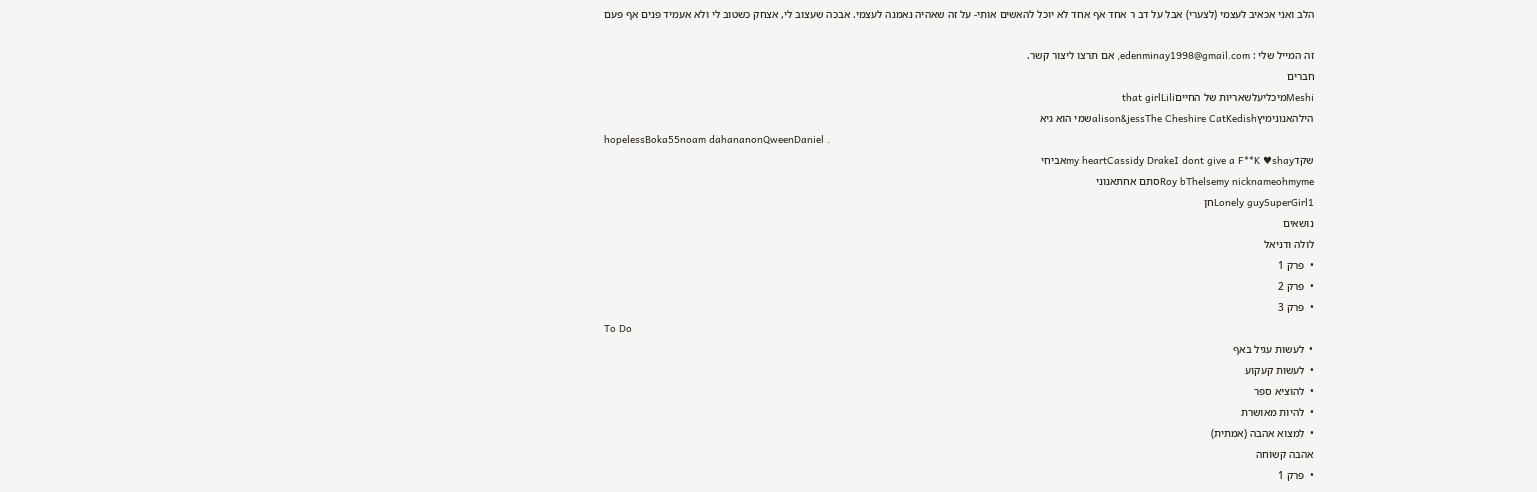הלב ואני אכאיב לעצמי (לצערי) אבל על דב ר אחד אף אחד לא יוכל להאשים אותי- על זה שאהיה נאמנה לעצמי. אבכה שעצוב לי, אצחק כשטוב לי ולא אעמיד פנים אף פעם

זה המייל שלי : edenminay1998@gmail.com, אם תרצו ליצור קשר.
חברים
Meshiמיכליעלשאריות של החייםthat girlLili
הילהאנונימיץalison&jessThe Cheshire CatKedishשמי הוא גיא
hopelessBoka55noam dahananonQweenDaniel .
שקדmy heartCassidy DrakeI dont give a F**K ♥shayאביחי
Roy bThelsemy nicknameohmymeסתם אחתאנוני
Lonely guySuperGirl1חן
נושאים
לולה ודניאל
•  פרק 1
•  פרק 2
•  פרק 3
To Do
•  לעשות עגיל באף
•  לעשות קעקוע
•  להוציא ספר
•  להיות מאושרת
•  למצוא אהבה (אמתית)
אהבה קשוחה
•  פרק 1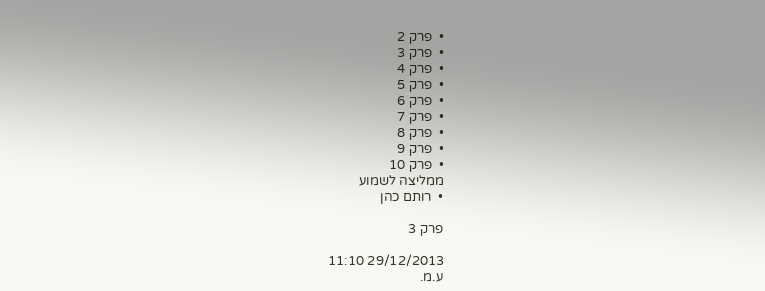•  פרק 2
•  פרק 3
•  פרק 4
•  פרק 5
•  פרק 6
•  פרק 7
•  פרק 8
•  פרק 9
•  פרק 10
ממליצה לשמוע
•  רותם כהן

פרק 3

29/12/2013 11:10
ע.מ.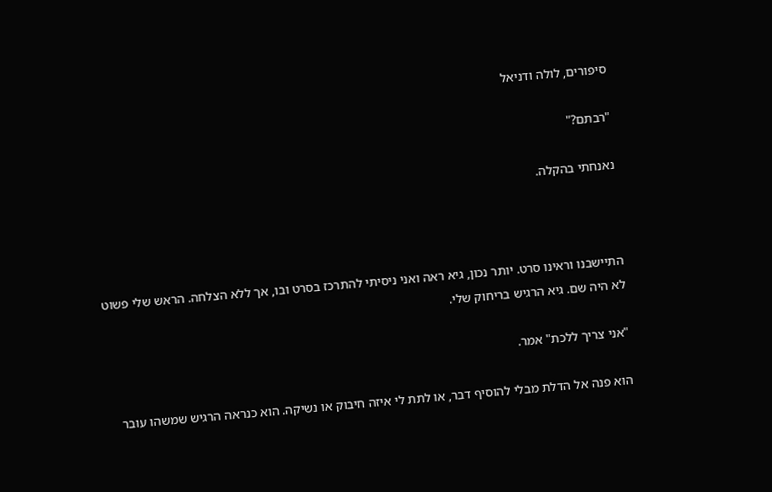סיפורים, לולה ודניאל

"רבתם?"

נאנחתי בהקלה.



התיישבנו וראינו סרט. יותר נכון, גיא ראה ואני ניסיתי להתרכז בסרט ובו, אך ללא הצלחה. הראש שלי פשוט לא היה שם. גיא הרגיש בריחוק שלי.

"אני צריך ללכת" אמר.

הוא פנה אל הדלת מבלי להוסיף דבר, או לתת לי איזה חיבוק או נשיקה. הוא כנראה הרגיש שמשהו עובר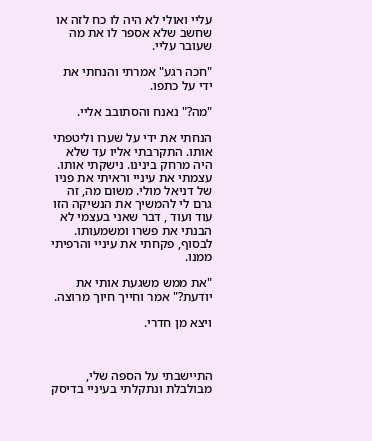עליי ואולי לא היה לו כח לזה או שחשב שלא אספר לו את מה שעובר עליי.

"חכה רגע" אמרתי והנחתי את ידי על כתפו.

"מה?" נאנח והסתובב אליי.

הנחתי את ידי על שערו וליטפתי אותו. התקרבתי אליו עד שלא היה מרחק בינינו. נישקתי אותו. עצמתי את עיניי וראיתי את פניו של דניאל מולי. משום מה, זה גרם לי להמשיך את הנשיקה הזו עוד ועוד , דבר שאני בעצמי לא הבנתי את פשרו ומשמעותו. לבסוף, פקחתי את עיניי והרפיתי ממנו.

"את ממש משגעת אותי את יודעת?" אמר וחייך חיוך מרוצה.

ויצא מן חדרי.



התיישבתי על הספה שלי, מבולבלת ונתקלתי בעיניי בדיסק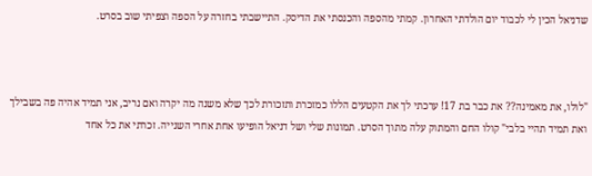שדניאל הכין לי לכבוד יום הולדתי האחרון. קמתי מהספה והכנסתי את הדיסק. התיישבתי בחזרה על הספה וצפיתי שוב בסרט.



"לולו, את מאמינה?? את כבר בת 17! ערכתי לך את הקטעים הללו כמזכרת ותזכורת לכך שלא משנה מה יקרה ואם נריב, אני תמיד אהיה פה בשבילך ואת תמיד תהיי בלבי" קולו החם והמתוק עלה מתוך הסרט. תמונות שלי ושל דניאל הופיעו אחת אחרי השנייה. זכרתי את כל אחד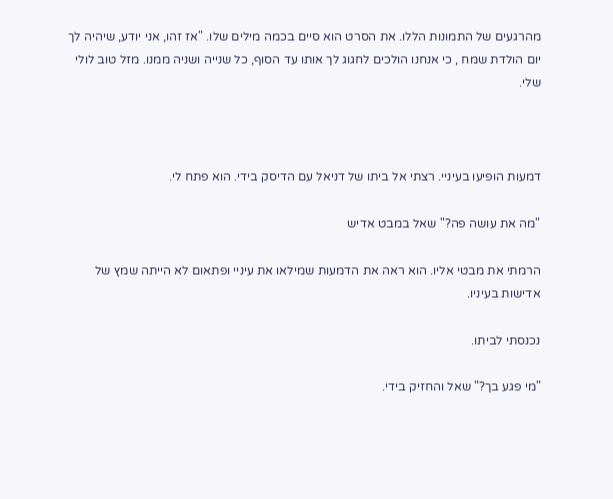מהרגעים של התמונות הללו. את הסרט הוא סיים בכמה מילים שלו. "אז זהו, אני יודע, שיהיה לך יום הולדת שמח , כי אנחנו הולכים לחגוג לך אותו עד הסוף, כל שנייה ושניה ממנו. מזל טוב לולי שלי.



דמעות הופיעו בעיניי. רצתי אל ביתו של דניאל עם הדיסק בידי. הוא פתח לי.

"מה את עושה פה?" שאל במבט אדיש

הרמתי את מבטי אליו. הוא ראה את הדמעות שמילאו את עיניי ופתאום לא הייתה שמץ של אדישות בעיניו.

נכנסתי לביתו.

"מי פגע בך?" שאל והחזיק בידי.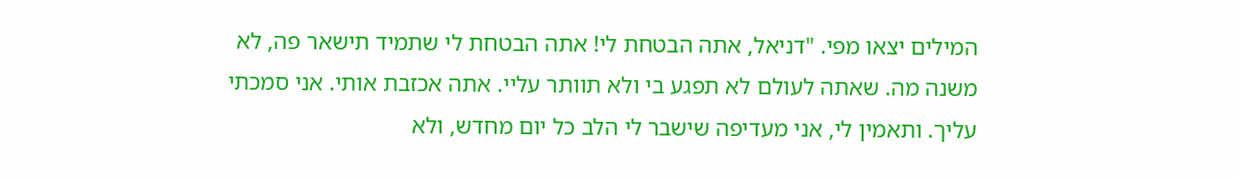המילים יצאו מפי. "דניאל, אתה הבטחת לי! אתה הבטחת לי שתמיד תישאר פה, לא משנה מה. שאתה לעולם לא תפגע בי ולא תוותר עליי. אתה אכזבת אותי. אני סמכתי עליך. ותאמין לי, אני מעדיפה שישבר לי הלב כל יום מחדש, ולא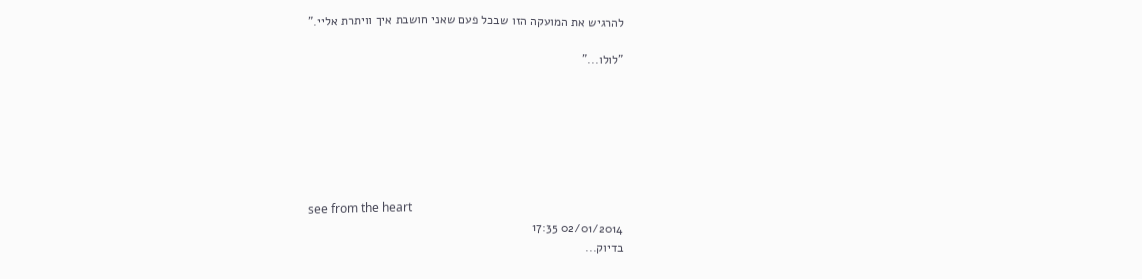להרגיש את המועקה הזו שבכל פעם שאני חושבת איך וויתרת אליי."

"לולו..."







see from the heart
02/01/2014 17:35
בדיוק...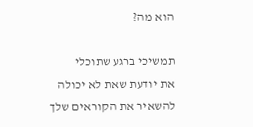הוא מה?

תמשיכי ברגע שתוכלי
את יודעת שאת לא יכולה להשאיר את הקוראים שלך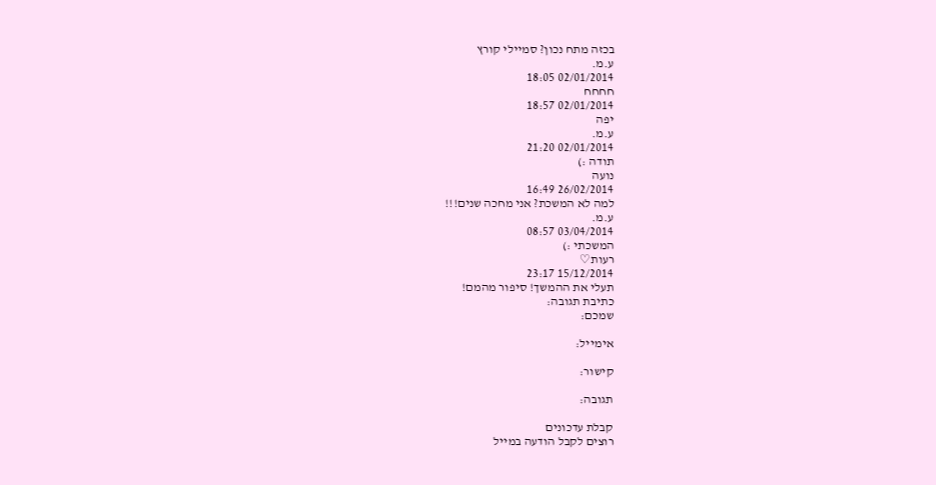בכזה מתח נכון? סמיילי קורץ
ע.מ.
02/01/2014 18:05
חחחח
02/01/2014 18:57
יפה
ע.מ.
02/01/2014 21:20
תודה :)
נועה
26/02/2014 16:49
למה לא המשכת? אני מחכה שנים!!!
ע.מ.
03/04/2014 08:57
המשכתי :)
רעות♡
15/12/2014 23:17
תעלי את ההמשך! סיפור מהמם!
כתיבת תגובה:
שמכם:

אימייל:

קישור:

תגובה:

קבלת עדכונים
רוצים לקבל הודעה במייל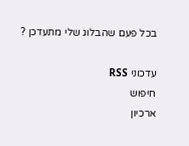בכל פעם שהבלוג שלי מתעדכן ?

עדכוני RSS
חיפוש
ארכיון